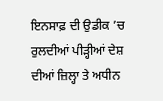ਇਨਸਾਫ਼ ਦੀ ਉਡੀਕ ’ਚ ਰੁਲਦੀਆਂ ਪੀੜ੍ਹੀਆਂ ਦੇਸ਼ ਦੀਆਂ ਜ਼ਿਲ੍ਹਾ ਤੇ ਅਧੀਨ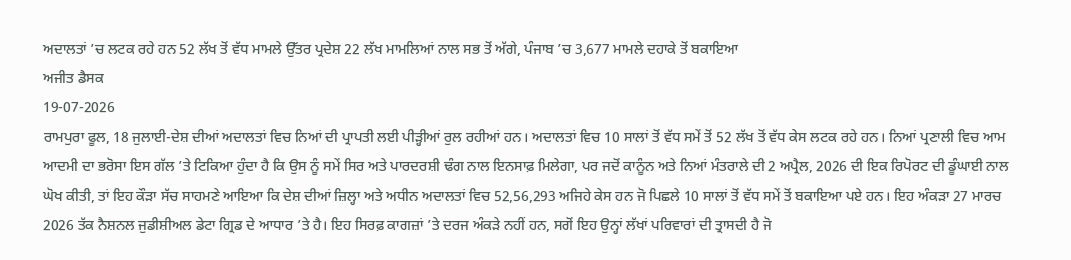ਅਦਾਲਤਾਂ ’ਚ ਲਟਕ ਰਹੇ ਹਨ 52 ਲੱਖ ਤੋਂ ਵੱਧ ਮਾਮਲੇ ਉੱਤਰ ਪ੍ਰਦੇਸ਼ 22 ਲੱਖ ਮਾਮਲਿਆਂ ਨਾਲ ਸਭ ਤੋਂ ਅੱਗੇ, ਪੰਜਾਬ ’ਚ 3,677 ਮਾਮਲੇ ਦਹਾਕੇ ਤੋਂ ਬਕਾਇਆ
ਅਜੀਤ ਡੈਸਕ
19-07-2026
ਰਾਮਪੁਰਾ ਫੂਲ, 18 ਜੁਲਾਈ-ਦੇਸ਼ ਦੀਆਂ ਅਦਾਲਤਾਂ ਵਿਚ ਨਿਆਂ ਦੀ ਪ੍ਰਾਪਤੀ ਲਈ ਪੀੜ੍ਹੀਆਂ ਰੁਲ ਰਹੀਆਂ ਹਨ। ਅਦਾਲਤਾਂ ਵਿਚ 10 ਸਾਲਾਂ ਤੋਂ ਵੱਧ ਸਮੇਂ ਤੋਂ 52 ਲੱਖ ਤੋਂ ਵੱਧ ਕੇਸ ਲਟਕ ਰਹੇ ਹਨ। ਨਿਆਂ ਪ੍ਰਣਾਲੀ ਵਿਚ ਆਮ ਆਦਮੀ ਦਾ ਭਰੋਸਾ ਇਸ ਗੱਲ ’ਤੇ ਟਿਕਿਆ ਹੁੰਦਾ ਹੈ ਕਿ ਉਸ ਨੂੰ ਸਮੇਂ ਸਿਰ ਅਤੇ ਪਾਰਦਰਸ਼ੀ ਢੰਗ ਨਾਲ ਇਨਸਾਫ਼ ਮਿਲੇਗਾ, ਪਰ ਜਦੋਂ ਕਾਨੂੰਨ ਅਤੇ ਨਿਆਂ ਮੰਤਰਾਲੇ ਦੀ 2 ਅਪ੍ਰੈਲ, 2026 ਦੀ ਇਕ ਰਿਪੋਰਟ ਦੀ ਡੂੰਘਾਈ ਨਾਲ ਘੋਖ ਕੀਤੀ, ਤਾਂ ਇਹ ਕੌੜਾ ਸੱਚ ਸਾਹਮਣੇ ਆਇਆ ਕਿ ਦੇਸ਼ ਦੀਆਂ ਜ਼ਿਲ੍ਹਾ ਅਤੇ ਅਧੀਨ ਅਦਾਲਤਾਂ ਵਿਚ 52,56,293 ਅਜਿਹੇ ਕੇਸ ਹਨ ਜੋ ਪਿਛਲੇ 10 ਸਾਲਾਂ ਤੋਂ ਵੱਧ ਸਮੇਂ ਤੋਂ ਬਕਾਇਆ ਪਏ ਹਨ। ਇਹ ਅੰਕੜਾ 27 ਮਾਰਚ 2026 ਤੱਕ ਨੈਸ਼ਨਲ ਜੁਡੀਸ਼ੀਅਲ ਡੇਟਾ ਗ੍ਰਿਡ ਦੇ ਆਧਾਰ ’ਤੇ ਹੈ। ਇਹ ਸਿਰਫ਼ ਕਾਗਜ਼ਾਂ ’ਤੇ ਦਰਜ ਅੰਕੜੇ ਨਹੀਂ ਹਨ, ਸਗੋਂ ਇਹ ਉਨ੍ਹਾਂ ਲੱਖਾਂ ਪਰਿਵਾਰਾਂ ਦੀ ਤ੍ਰਾਸਦੀ ਹੈ ਜੋ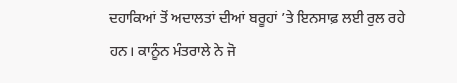ਦਹਾਕਿਆਂ ਤੋਂ ਅਦਾਲਤਾਂ ਦੀਆਂ ਬਰੂਹਾਂ ’ਤੇ ਇਨਸਾਫ਼ ਲਈ ਰੁਲ ਰਹੇ ਹਨ। ਕਾਨੂੰਨ ਮੰਤਰਾਲੇ ਨੇ ਜੋ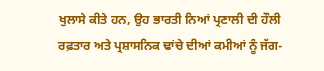ਖੁਲਾਸੇ ਕੀਤੇ ਹਨ, ਉਹ ਭਾਰਤੀ ਨਿਆਂ ਪ੍ਰਣਾਲੀ ਦੀ ਹੌਲੀ ਰਫ਼ਤਾਰ ਅਤੇ ਪ੍ਰਸ਼ਾਸਨਿਕ ਢਾਂਚੇ ਦੀਆਂ ਕਮੀਆਂ ਨੂੰ ਜੱਗ-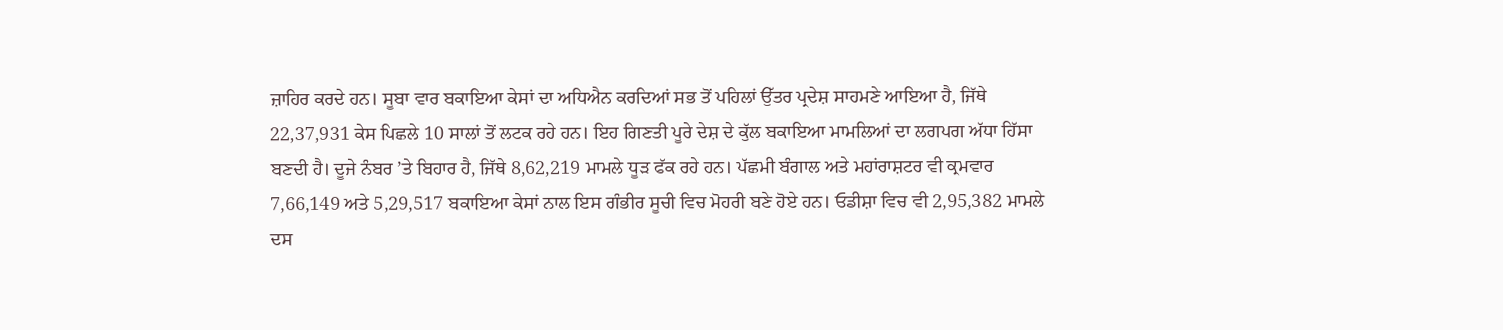ਜ਼ਾਹਿਰ ਕਰਦੇ ਹਨ। ਸੂਬਾ ਵਾਰ ਬਕਾਇਆ ਕੇਸਾਂ ਦਾ ਅਧਿਐਨ ਕਰਦਿਆਂ ਸਭ ਤੋਂ ਪਹਿਲਾਂ ਉੱਤਰ ਪ੍ਰਦੇਸ਼ ਸਾਹਮਣੇ ਆਇਆ ਹੈ, ਜਿੱਥੇ 22,37,931 ਕੇਸ ਪਿਛਲੇ 10 ਸਾਲਾਂ ਤੋਂ ਲਟਕ ਰਹੇ ਹਨ। ਇਹ ਗਿਣਤੀ ਪੂਰੇ ਦੇਸ਼ ਦੇ ਕੁੱਲ ਬਕਾਇਆ ਮਾਮਲਿਆਂ ਦਾ ਲਗਪਗ ਅੱਧਾ ਹਿੱਸਾ ਬਣਦੀ ਹੈ। ਦੂਜੇ ਨੰਬਰ ’ਤੇ ਬਿਹਾਰ ਹੈ, ਜਿੱਥੇ 8,62,219 ਮਾਮਲੇ ਧੂੜ ਫੱਕ ਰਹੇ ਹਨ। ਪੱਛਮੀ ਬੰਗਾਲ ਅਤੇ ਮਹਾਂਰਾਸ਼ਟਰ ਵੀ ਕ੍ਰਮਵਾਰ 7,66,149 ਅਤੇ 5,29,517 ਬਕਾਇਆ ਕੇਸਾਂ ਨਾਲ ਇਸ ਗੰਭੀਰ ਸੂਚੀ ਵਿਚ ਮੋਹਰੀ ਬਣੇ ਹੋਏ ਹਨ। ਓਡੀਸ਼ਾ ਵਿਚ ਵੀ 2,95,382 ਮਾਮਲੇ ਦਸ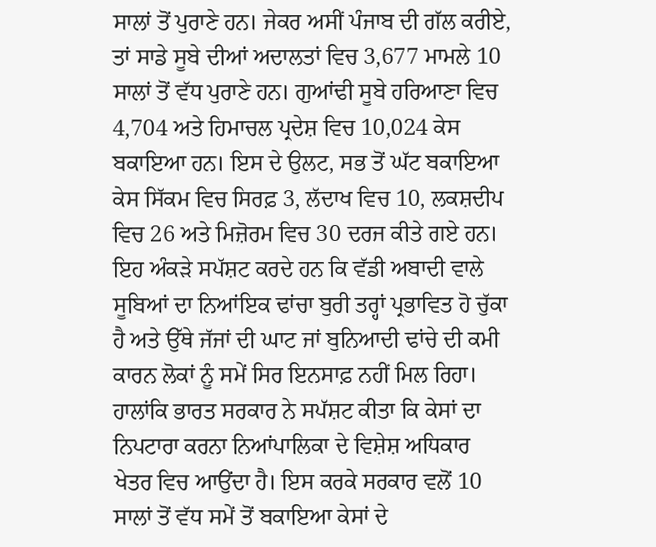ਸਾਲਾਂ ਤੋਂ ਪੁਰਾਣੇ ਹਨ। ਜੇਕਰ ਅਸੀਂ ਪੰਜਾਬ ਦੀ ਗੱਲ ਕਰੀਏ, ਤਾਂ ਸਾਡੇ ਸੂਬੇ ਦੀਆਂ ਅਦਾਲਤਾਂ ਵਿਚ 3,677 ਮਾਮਲੇ 10 ਸਾਲਾਂ ਤੋਂ ਵੱਧ ਪੁਰਾਣੇ ਹਨ। ਗੁਆਂਢੀ ਸੂਬੇ ਹਰਿਆਣਾ ਵਿਚ 4,704 ਅਤੇ ਹਿਮਾਚਲ ਪ੍ਰਦੇਸ਼ ਵਿਚ 10,024 ਕੇਸ ਬਕਾਇਆ ਹਨ। ਇਸ ਦੇ ਉਲਟ, ਸਭ ਤੋਂ ਘੱਟ ਬਕਾਇਆ ਕੇਸ ਸਿੱਕਮ ਵਿਚ ਸਿਰਫ਼ 3, ਲੱਦਾਖ ਵਿਚ 10, ਲਕਸ਼ਦੀਪ ਵਿਚ 26 ਅਤੇ ਮਿਜ਼ੋਰਮ ਵਿਚ 30 ਦਰਜ ਕੀਤੇ ਗਏ ਹਨ। ਇਹ ਅੰਕੜੇ ਸਪੱਸ਼ਟ ਕਰਦੇ ਹਨ ਕਿ ਵੱਡੀ ਅਬਾਦੀ ਵਾਲੇ ਸੂਬਿਆਂ ਦਾ ਨਿਆਂਇਕ ਢਾਂਚਾ ਬੁਰੀ ਤਰ੍ਹਾਂ ਪ੍ਰਭਾਵਿਤ ਹੋ ਚੁੱਕਾ ਹੈ ਅਤੇ ਉੱਥੇ ਜੱਜਾਂ ਦੀ ਘਾਟ ਜਾਂ ਬੁਨਿਆਦੀ ਢਾਂਚੇ ਦੀ ਕਮੀ ਕਾਰਨ ਲੋਕਾਂ ਨੂੰ ਸਮੇਂ ਸਿਰ ਇਨਸਾਫ਼ ਨਹੀਂ ਮਿਲ ਰਿਹਾ। ਹਾਲਾਂਕਿ ਭਾਰਤ ਸਰਕਾਰ ਨੇ ਸਪੱਸ਼ਟ ਕੀਤਾ ਕਿ ਕੇਸਾਂ ਦਾ ਨਿਪਟਾਰਾ ਕਰਨਾ ਨਿਆਂਪਾਲਿਕਾ ਦੇ ਵਿਸ਼ੇਸ਼ ਅਧਿਕਾਰ ਖੇਤਰ ਵਿਚ ਆਉਂਦਾ ਹੈ। ਇਸ ਕਰਕੇ ਸਰਕਾਰ ਵਲੋਂ 10 ਸਾਲਾਂ ਤੋਂ ਵੱਧ ਸਮੇਂ ਤੋਂ ਬਕਾਇਆ ਕੇਸਾਂ ਦੇ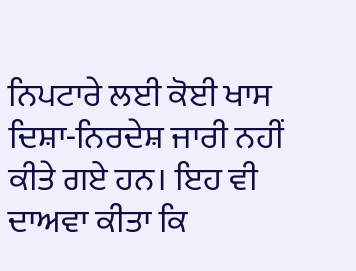ਨਿਪਟਾਰੇ ਲਈ ਕੋਈ ਖਾਸ ਦਿਸ਼ਾ-ਨਿਰਦੇਸ਼ ਜਾਰੀ ਨਹੀਂ ਕੀਤੇ ਗਏ ਹਨ। ਇਹ ਵੀ ਦਾਅਵਾ ਕੀਤਾ ਕਿ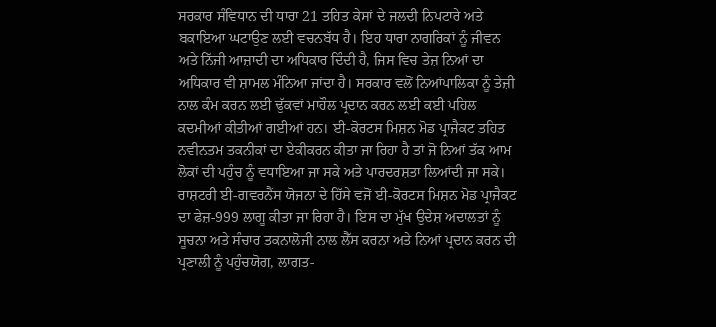ਸਰਕਾਰ ਸੰਵਿਧਾਨ ਦੀ ਧਾਰਾ 21 ਤਹਿਤ ਕੇਸਾਂ ਦੇ ਜਲਦੀ ਨਿਪਟਾਰੇ ਅਤੇ ਬਕਾਇਆ ਘਟਾਉਣ ਲਈ ਵਚਨਬੱਧ ਹੈ। ਇਹ ਧਾਰਾ ਨਾਗਰਿਕਾਂ ਨੂੰ ਜੀਵਨ ਅਤੇ ਨਿੱਜੀ ਆਜ਼ਾਦੀ ਦਾ ਅਧਿਕਾਰ ਦਿੰਦੀ ਹੈ, ਜਿਸ ਵਿਚ ਤੇਜ਼ ਨਿਆਂ ਦਾ ਅਧਿਕਾਰ ਵੀ ਸ਼ਾਮਲ ਮੰਨਿਆ ਜਾਂਦਾ ਹੈ। ਸਰਕਾਰ ਵਲੋਂ ਨਿਆਂਪਾਲਿਕਾ ਨੂੰ ਤੇਜ਼ੀ ਨਾਲ ਕੰਮ ਕਰਨ ਲਈ ਢੁੱਕਵਾਂ ਮਾਹੌਲ ਪ੍ਰਦਾਨ ਕਰਨ ਲਈ ਕਈ ਪਹਿਲ ਕਦਮੀਆਂ ਕੀਤੀਆਂ ਗਈਆਂ ਹਨ। ਈ-ਕੋਰਟਸ ਮਿਸ਼ਨ ਮੋਡ ਪ੍ਰਾਜੈਕਟ ਤਹਿਤ ਨਵੀਨਤਮ ਤਕਨੀਕਾਂ ਦਾ ਏਕੀਕਰਨ ਕੀਤਾ ਜਾ ਰਿਹਾ ਹੈ ਤਾਂ ਜੋ ਨਿਆਂ ਤੱਕ ਆਮ ਲੋਕਾਂ ਦੀ ਪਹੁੰਚ ਨੂੰ ਵਧਾਇਆ ਜਾ ਸਕੇ ਅਤੇ ਪਾਰਦਰਸ਼ਤਾ ਲਿਆਂਦੀ ਜਾ ਸਕੇ। ਰਾਸ਼ਟਰੀ ਈ-ਗਵਰਨੈਂਸ ਯੋਜਨਾ ਦੇ ਹਿੱਸੇ ਵਜੋਂ ਈ-ਕੋਰਟਸ ਮਿਸ਼ਨ ਮੋਡ ਪ੍ਰਾਜੈਕਟ ਦਾ ਫੇਜ਼-999 ਲਾਗੂ ਕੀਤਾ ਜਾ ਰਿਹਾ ਹੈ। ਇਸ ਦਾ ਮੁੱਖ ਉਦੇਸ਼ ਅਦਾਲਤਾਂ ਨੂੰ ਸੂਚਨਾ ਅਤੇ ਸੰਚਾਰ ਤਕਨਾਲੋਜੀ ਨਾਲ ਲੈੱਸ ਕਰਨਾ ਅਤੇ ਨਿਆਂ ਪ੍ਰਦਾਨ ਕਰਨ ਦੀ ਪ੍ਰਣਾਲੀ ਨੂੰ ਪਹੁੰਚਯੋਗ, ਲਾਗਤ-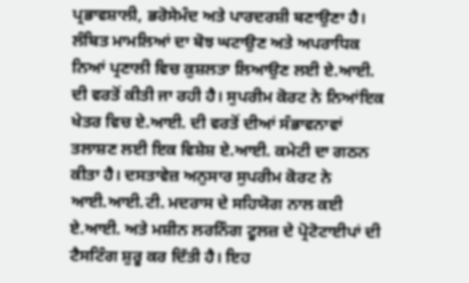ਪ੍ਰਭਾਵਸ਼ਾਲੀ, ਭਰੋਸੇਮੰਦ ਅਤੇ ਪਾਰਦਰਸ਼ੀ ਬਣਾਉਣਾ ਹੈ। ਲੰਬਿਤ ਮਾਮਲਿਆਂ ਦਾ ਬੋਝ ਘਟਾਉਣ ਅਤੇ ਅਪਰਾਧਿਕ ਨਿਆਂ ਪ੍ਰਣਾਲੀ ਵਿਚ ਕੁਸ਼ਲਤਾ ਲਿਆਉਣ ਲਈ ਏ.ਆਈ. ਦੀ ਵਰਤੋਂ ਕੀਤੀ ਜਾ ਰਹੀ ਹੈ। ਸੁਪਰੀਮ ਕੋਰਟ ਨੇ ਨਿਆਂਇਕ ਖੇਤਰ ਵਿਚ ਏ.ਆਈ. ਦੀ ਵਰਤੋਂ ਦੀਆਂ ਸੰਭਾਵਨਾਵਾਂ ਤਲਾਸ਼ਣ ਲਈ ਇਕ ਵਿਸ਼ੇਸ਼ ਏ.ਆਈ. ਕਮੇਟੀ ਦਾ ਗਠਨ ਕੀਤਾ ਹੈ। ਦਸਤਾਵੇਜ਼ ਅਨੁਸਾਰ ਸੁਪਰੀਮ ਕੋਰਟ ਨੇ ਆਈ.ਆਈ.ਟੀ. ਮਦਰਾਸ ਦੇ ਸਹਿਯੋਗ ਨਾਲ ਕਈ ਏ.ਆਈ. ਅਤੇ ਮਸ਼ੀਨ ਲਰਨਿੰਗ ਟੂਲਜ਼ ਦੇ ਪ੍ਰੋਟੋਟਾਈਪਾਂ ਦੀ ਟੈਸਟਿੰਗ ਸ਼ੁਰੂ ਕਰ ਦਿੱਤੀ ਹੈ। ਇਹ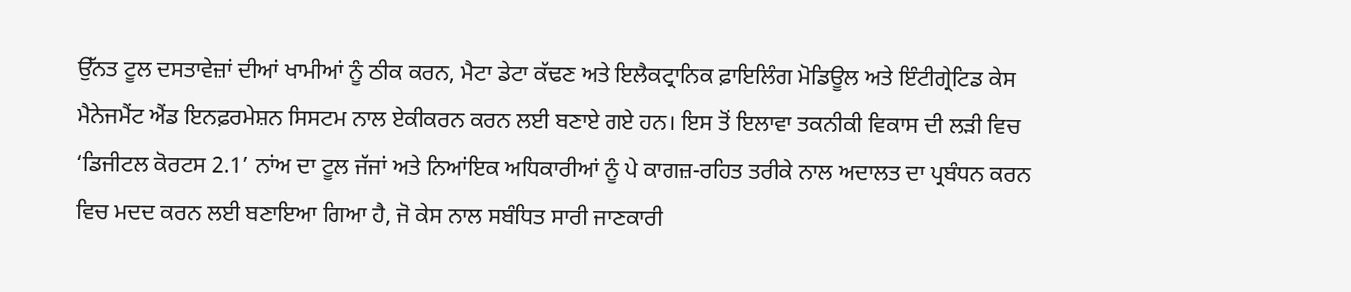ਉੱਨਤ ਟੂਲ ਦਸਤਾਵੇਜ਼ਾਂ ਦੀਆਂ ਖਾਮੀਆਂ ਨੂੰ ਠੀਕ ਕਰਨ, ਮੈਟਾ ਡੇਟਾ ਕੱਢਣ ਅਤੇ ਇਲੈਕਟ੍ਰਾਨਿਕ ਫ਼ਾਇਲਿੰਗ ਮੋਡਿਊਲ ਅਤੇ ਇੰਟੀਗ੍ਰੇਟਿਡ ਕੇਸ ਮੈਨੇਜਮੈਂਟ ਐਂਡ ਇਨਫ਼ਰਮੇਸ਼ਨ ਸਿਸਟਮ ਨਾਲ ਏਕੀਕਰਨ ਕਰਨ ਲਈ ਬਣਾਏ ਗਏ ਹਨ। ਇਸ ਤੋਂ ਇਲਾਵਾ ਤਕਨੀਕੀ ਵਿਕਾਸ ਦੀ ਲੜੀ ਵਿਚ ‘ਡਿਜੀਟਲ ਕੋਰਟਸ 2.1’ ਨਾਂਅ ਦਾ ਟੂਲ ਜੱਜਾਂ ਅਤੇ ਨਿਆਂਇਕ ਅਧਿਕਾਰੀਆਂ ਨੂੰ ਪੇ ਕਾਗਜ਼-ਰਹਿਤ ਤਰੀਕੇ ਨਾਲ ਅਦਾਲਤ ਦਾ ਪ੍ਰਬੰਧਨ ਕਰਨ ਵਿਚ ਮਦਦ ਕਰਨ ਲਈ ਬਣਾਇਆ ਗਿਆ ਹੈ, ਜੋ ਕੇਸ ਨਾਲ ਸਬੰਧਿਤ ਸਾਰੀ ਜਾਣਕਾਰੀ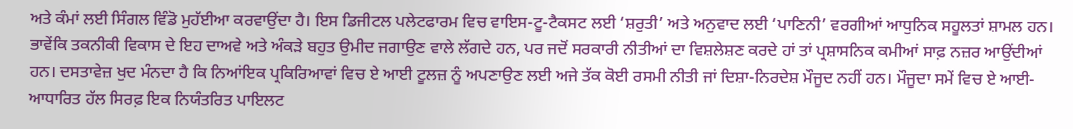ਅਤੇ ਕੰਮਾਂ ਲਈ ਸਿੰਗਲ ਵਿੰਡੋ ਮੁਹੱਈਆ ਕਰਵਾਉਂਦਾ ਹੈ। ਇਸ ਡਿਜੀਟਲ ਪਲੇਟਫਾਰਮ ਵਿਚ ਵਾਇਸ-ਟੂ-ਟੈਕਸਟ ਲਈ ‘ਸ਼ਰੁਤੀ’ ਅਤੇ ਅਨੁਵਾਦ ਲਈ ‘ਪਾਣਿਨੀ’ ਵਰਗੀਆਂ ਆਧੁਨਿਕ ਸਹੂਲਤਾਂ ਸ਼ਾਮਲ ਹਨ। ਭਾਵੇਂਕਿ ਤਕਨੀਕੀ ਵਿਕਾਸ ਦੇ ਇਹ ਦਾਅਵੇ ਅਤੇ ਅੰਕੜੇ ਬਹੁਤ ਉਮੀਦ ਜਗਾਉਣ ਵਾਲੇ ਲੱਗਦੇ ਹਨ, ਪਰ ਜਦੋਂ ਸਰਕਾਰੀ ਨੀਤੀਆਂ ਦਾ ਵਿਸ਼ਲੇਸ਼ਣ ਕਰਦੇ ਹਾਂ ਤਾਂ ਪ੍ਰਸ਼ਾਸਨਿਕ ਕਮੀਆਂ ਸਾਫ਼ ਨਜ਼ਰ ਆਉਂਦੀਆਂ ਹਨ। ਦਸਤਾਵੇਜ਼ ਖੁਦ ਮੰਨਦਾ ਹੈ ਕਿ ਨਿਆਂਇਕ ਪ੍ਰਕਿਰਿਆਵਾਂ ਵਿਚ ਏ ਆਈ ਟੂਲਜ਼ ਨੂੰ ਅਪਣਾਉਣ ਲਈ ਅਜੇ ਤੱਕ ਕੋਈ ਰਸਮੀ ਨੀਤੀ ਜਾਂ ਦਿਸ਼ਾ-ਨਿਰਦੇਸ਼ ਮੌਜੂਦ ਨਹੀਂ ਹਨ। ਮੌਜੂਦਾ ਸਮੇਂ ਵਿਚ ਏ ਆਈ-ਆਧਾਰਿਤ ਹੱਲ ਸਿਰਫ਼ ਇਕ ਨਿਯੰਤਰਿਤ ਪਾਇਲਟ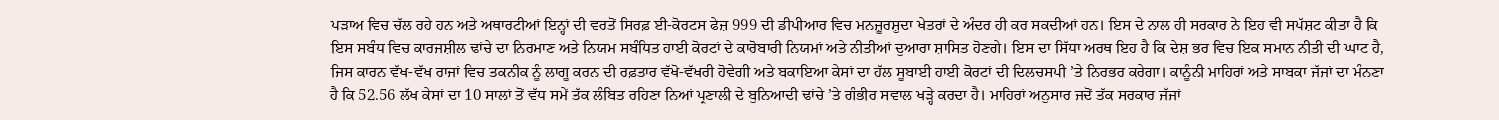ਪੜਾਅ ਵਿਚ ਚੱਲ ਰਹੇ ਹਨ ਅਤੇ ਅਥਾਰਟੀਆਂ ਇਨ੍ਹਾਂ ਦੀ ਵਰਤੋਂ ਸਿਰਫ਼ ਈ-ਕੋਰਟਸ ਫੇਜ਼ 999 ਦੀ ਡੀਪੀਆਰ ਵਿਚ ਮਨਜ਼ੂਰਸ਼ੁਦਾ ਖੇਤਰਾਂ ਦੇ ਅੰਦਰ ਹੀ ਕਰ ਸਕਦੀਆਂ ਹਨ। ਇਸ ਦੇ ਨਾਲ ਹੀ ਸਰਕਾਰ ਨੇ ਇਹ ਵੀ ਸਪੱਸ਼ਟ ਕੀਤਾ ਹੈ ਕਿ ਇਸ ਸਬੰਧ ਵਿਚ ਕਾਰਜਸ਼ੀਲ ਢਾਂਚੇ ਦਾ ਨਿਰਮਾਣ ਅਤੇ ਨਿਯਮ ਸਬੰਧਿਤ ਹਾਈ ਕੋਰਟਾਂ ਦੇ ਕਾਰੋਬਾਰੀ ਨਿਯਮਾਂ ਅਤੇ ਨੀਤੀਆਂ ਦੁਆਰਾ ਸ਼ਾਸਿਤ ਹੋਣਗੇ। ਇਸ ਦਾ ਸਿੱਧਾ ਅਰਥ ਇਹ ਹੈ ਕਿ ਦੇਸ਼ ਭਰ ਵਿਚ ਇਕ ਸਮਾਨ ਨੀਤੀ ਦੀ ਘਾਟ ਹੈ, ਜਿਸ ਕਾਰਨ ਵੱਖ-ਵੱਖ ਰਾਜਾਂ ਵਿਚ ਤਕਨੀਕ ਨੂੰ ਲਾਗੂ ਕਰਨ ਦੀ ਰਫ਼ਤਾਰ ਵੱਖੋ-ਵੱਖਰੀ ਹੋਵੇਗੀ ਅਤੇ ਬਕਾਇਆ ਕੇਸਾਂ ਦਾ ਹੱਲ ਸੂਬਾਈ ਹਾਈ ਕੋਰਟਾਂ ਦੀ ਦਿਲਚਸਪੀ ’ਤੇ ਨਿਰਭਰ ਕਰੇਗਾ। ਕਾਨੂੰਨੀ ਮਾਹਿਰਾਂ ਅਤੇ ਸਾਬਕਾ ਜੱਜਾਂ ਦਾ ਮੰਨਣਾ ਹੈ ਕਿ 52.56 ਲੱਖ ਕੇਸਾਂ ਦਾ 10 ਸਾਲਾਂ ਤੋਂ ਵੱਧ ਸਮੇਂ ਤੱਕ ਲੰਬਿਤ ਰਹਿਣਾ ਨਿਆਂ ਪ੍ਰਣਾਲੀ ਦੇ ਬੁਨਿਆਦੀ ਢਾਂਚੇ ’ਤੇ ਗੰਭੀਰ ਸਵਾਲ ਖੜ੍ਹੇ ਕਰਦਾ ਹੈ। ਮਾਹਿਰਾਂ ਅਨੁਸਾਰ ਜਦੋਂ ਤੱਕ ਸਰਕਾਰ ਜੱਜਾਂ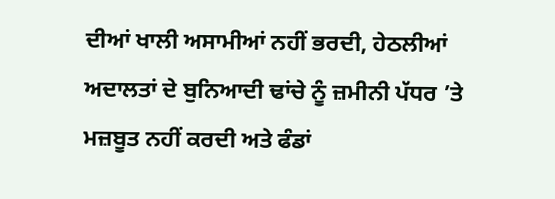ਦੀਆਂ ਖਾਲੀ ਅਸਾਮੀਆਂ ਨਹੀਂ ਭਰਦੀ, ਹੇਠਲੀਆਂ ਅਦਾਲਤਾਂ ਦੇ ਬੁਨਿਆਦੀ ਢਾਂਚੇ ਨੂੰ ਜ਼ਮੀਨੀ ਪੱਧਰ ’ਤੇ ਮਜ਼ਬੂਤ ਨਹੀਂ ਕਰਦੀ ਅਤੇ ਫੰਡਾਂ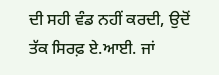ਦੀ ਸਹੀ ਵੰਡ ਨਹੀਂ ਕਰਦੀ, ਉਦੋਂ ਤੱਕ ਸਿਰਫ਼ ਏ.ਆਈ. ਜਾਂ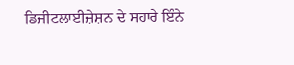ਡਿਜੀਟਲਾਈਜ਼ੇਸ਼ਨ ਦੇ ਸਹਾਰੇ ਇੰਨੇ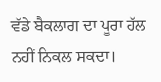ਵੱਡੇ ਬੈਕਲਾਗ ਦਾ ਪੂਰਾ ਹੱਲ ਨਹੀਂ ਨਿਕਲ ਸਕਦਾ।